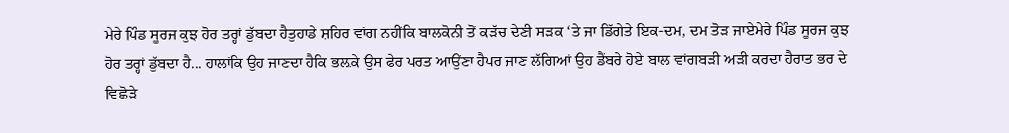ਮੇਰੇ ਪਿੰਡ ਸੂਰਜ ਕੁਝ ਹੋਰ ਤਰ੍ਹਾਂ ਡੁੱਬਦਾ ਹੈਤੁਹਾਡੇ ਸ਼ਹਿਰ ਵਾਂਗ ਨਹੀਂਕਿ ਬਾਲਕੋਨੀ ਤੋਂ ਕੜੱਚ ਦੇਣੀ ਸੜਕ ‘ਤੇ ਜਾ ਡਿੱਗੇਤੇ ਇਕ-ਦਮ, ਦਮ ਤੋੜ ਜਾਏਮੇਰੇ ਪਿੰਡ ਸੂਰਜ ਕੁਝ ਹੋਰ ਤਰ੍ਹਾਂ ਡੁੱਬਦਾ ਹੈ... ਹਾਲਾਂਕਿ ਉਹ ਜਾਣਦਾ ਹੈਕਿ ਭਲ਼ਕੇ ਉਸ ਫੇਰ ਪਰਤ ਆਉਂਣਾ ਹੈਪਰ ਜਾਣ ਲੱਗਿਆਂ ਉਹ ਡੈਂਬਰੇ ਹੋਏ ਬਾਲ ਵਾਂਗਬੜੀ ਅੜੀ ਕਰਦਾ ਹੈਰਾਤ ਭਰ ਦੇ ਵਿਛੋੜੇ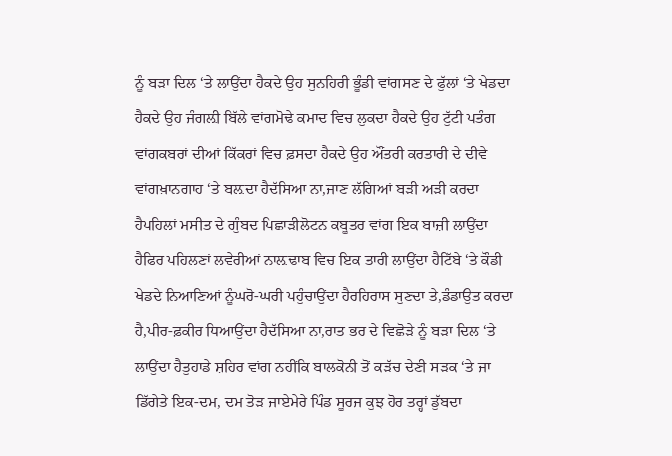ਨੂੰ ਬੜਾ ਦਿਲ ‘ਤੇ ਲਾਉਂਦਾ ਹੈਕਦੇ ਉਹ ਸੁਨਹਿਰੀ ਭੂੰਡੀ ਵਾਂਗਸਣ ਦੇ ਫੁੱਲਾਂ ‘ਤੇ ਖੇਡਦਾ ਹੈਕਦੇ ਉਹ ਜੰਗਲ਼ੀ ਬਿੱਲੇ ਵਾਂਗਮੋਢੇ ਕਮਾਦ ਵਿਚ ਲੁਕਦਾ ਹੈਕਦੇ ਉਹ ਟੁੱਟੀ ਪਤੰਗ ਵਾਂਗਕਬਰਾਂ ਦੀਆਂ ਕਿੱਕਰਾਂ ਵਿਚ ਫ਼ਸਦਾ ਹੈਕਦੇ ਉਹ ਔਂਤਰੀ ਕਰਤਾਰੀ ਦੇ ਦੀਵੇ ਵਾਂਗਖ਼ਾਨਗਾਹ ‘ਤੇ ਬਲ਼ਦਾ ਹੈਦੱਸਿਆ ਨਾ,ਜਾਣ ਲੱਗਿਆਂ ਬੜੀ ਅੜੀ ਕਰਦਾ ਹੈਪਹਿਲਾਂ ਮਸੀਤ ਦੇ ਗੁੰਬਦ ਪਿਛਾੜੀਲੋਟਨ ਕਬੂਤਰ ਵਾਂਗ ਇਕ ਬਾਜ਼ੀ ਲਾਉਂਦਾ ਹੈਫਿਰ ਪਹਿਲਣਾਂ ਲਵੇਰੀਆਂ ਨਾਲ਼ਢਾਬ ਵਿਚ ਇਕ ਤਾਰੀ ਲਾਉਂਦਾ ਹੈਟਿੱਬੇ ‘ਤੇ ਕੌਡੀ ਖੇਡਦੇ ਨਿਆਣਿਆਂ ਨੂੰਘਰੋ-ਘਰੀ ਪਹੁੰਚਾਉਂਦਾ ਹੈਰਹਿਰਾਸ ਸੁਣਦਾ ਤੇ,ਡੰਡਾਉਤ ਕਰਦਾ ਹੈ,ਪੀਰ-ਫ਼ਕੀਰ ਧਿਆਉਂਦਾ ਹੈਦੱਸਿਆ ਨਾ,ਰਾਤ ਭਰ ਦੇ ਵਿਛੋੜੇ ਨੂੰ ਬੜਾ ਦਿਲ ‘ਤੇ ਲਾਉਂਦਾ ਹੈਤੁਹਾਡੇ ਸ਼ਹਿਰ ਵਾਂਗ ਨਹੀਂਕਿ ਬਾਲਕੋਨੀ ਤੋਂ ਕੜੱਚ ਦੇਣੀ ਸੜਕ ‘ਤੇ ਜਾ ਡਿੱਗੇਤੇ ਇਕ-ਦਮ, ਦਮ ਤੋੜ ਜਾਏਮੇਰੇ ਪਿੰਡ ਸੂਰਜ ਕੁਝ ਹੋਰ ਤਰ੍ਹਾਂ ਡੁੱਬਦਾ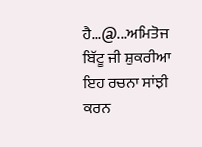ਹੈ...@...ਅਮਿਤੋਜ
ਬਿੱਟੂ ਜੀ ਸ਼ੁਕਰੀਆ ਇਹ ਰਚਨਾ ਸਾਂਝੀ ਕਰਨ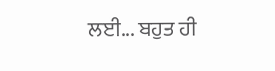ਲਈ... ਬਹੁਤ ਹੀ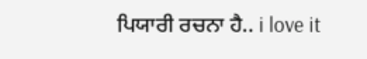ਪਿਯਾਰੀ ਰਚਨਾ ਹੈ.. i love it